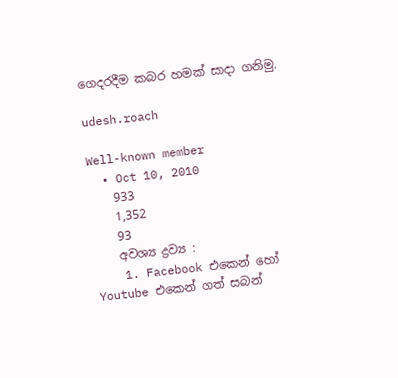ගෙදරදීම කබර හමක් සාදා ගනිමු.

udesh.roach

Well-known member
  • Oct 10, 2010
    933
    1,352
    93
    අවශ්‍ය ද්‍රව්‍ය :
    1. Facebook එකෙන් හෝ Youtube එකෙන් ගත් සබන්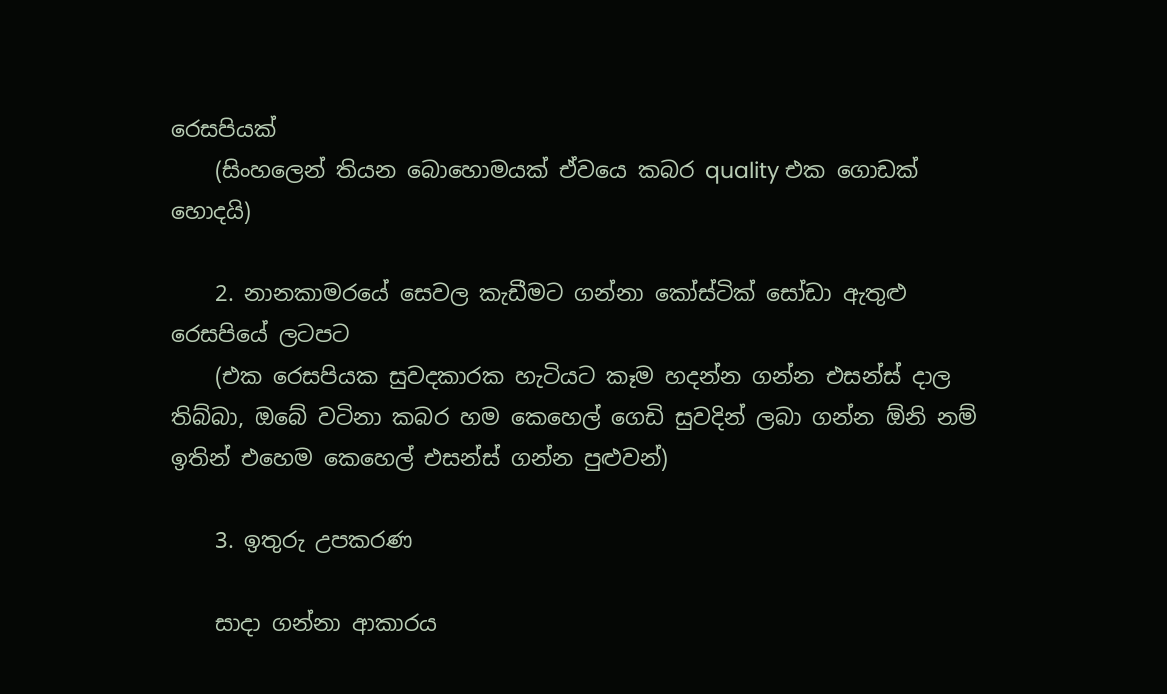රෙසපියක්
    (සිංහලෙන් තියන බොහොමයක් ඒවයෙ කබර quality එක ගොඩක් හොදයි)

    2. නානකාමරයේ සෙවල කැඩීමට ගන්නා කෝස්ටික් සෝඩා ඇතුළු රෙසපියේ ලටපට
    (එක රෙසපියක සුවදකාරක හැටියට කෑම හදන්න ගන්න එසන්ස් දාල තිබ්බා, ඔබේ වටිනා කබර හම කෙහෙල් ගෙඩි සුවදින් ලබා ගන්න ඕනි නම් ඉතින් එහෙම කෙහෙල් එසන්ස් ගන්න පුළුවන්)

    3. ඉතුරු උපකරණ

    සාදා ගන්නා ආකාරය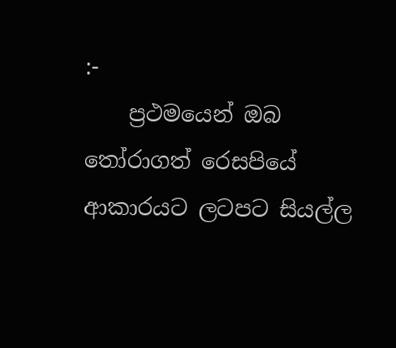:-
    ප්‍රථමයෙන් ඔබ තෝරාගත් රෙසපියේ ආකාරයට ලටපට සියල්ල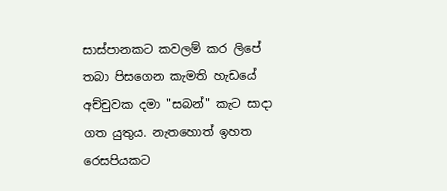සාස්පානකට කවලම් කර ලිපේ තබා පිසගෙන කැමති හැඩයේ අච්චුවක දමා "සබන්" කැට සාදා ගත යුතුය. නැතහොත් ඉහත රෙසපියකට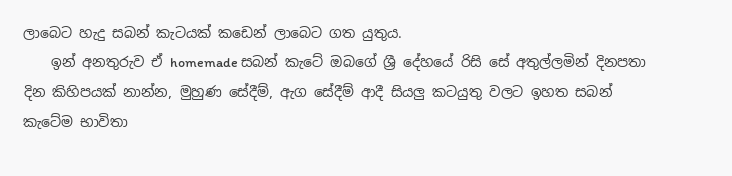ලාබෙට හැදු සබන් කැටයක් කඩෙන් ලාබෙට ගත යුතුය.
    ඉන් අනතුරුව ඒ homemade සබන් කැටේ ඔබගේ ශ්‍රී දේහයේ රිසි සේ අතුල්ලමින් දිනපතා දින කිහිපයක් නාන්න, මුහුණ සේදීම්, ඇග සේදීම් ආදී සියලු කටයුතු වලට ඉහත සබන් කැටේම භාවිතා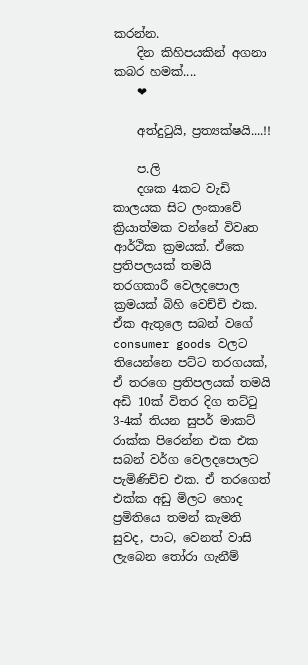කරන්න.
    දින කිහිපයකින් අගනා කබර හමක්....
    ❤

    අත්දුටුයි, ප්‍රත්‍යක්ෂයි....!!

    ප.ලි
    දශක 4කට වැඩි කාලයක සිට ලංකාවේ ක්‍රියාත්මක වන්නේ විවෘත ආර්ථික ක්‍රමයක්. ඒකෙ ප්‍රතිපලයක් තමයි තරගකාරී වෙලදපොල ක්‍රමයක් බිහි වෙච්චි එක. ඒක ඇතුලෙ සබන් වගේ consumer goods වලට තියෙන්නෙ පට්ට තරගයක්, ඒ තරගෙ ප්‍රතිපලයක් තමයි අඩි 10ක් විතර දිග තට්ටු 3-4ක් තියන සුපර් මාකට් රාක්ක පිරෙන්න එක එක සබන් වර්ග වෙලදපොලට පැමිණිච්ච එක. ඒ තරගෙත් එක්ක අඩු මිලට හොද ප්‍රමිතියෙ තමන් කැමති සුවද, පාට, වෙනත් වාසි ලැබෙන තෝරා ගැනීම්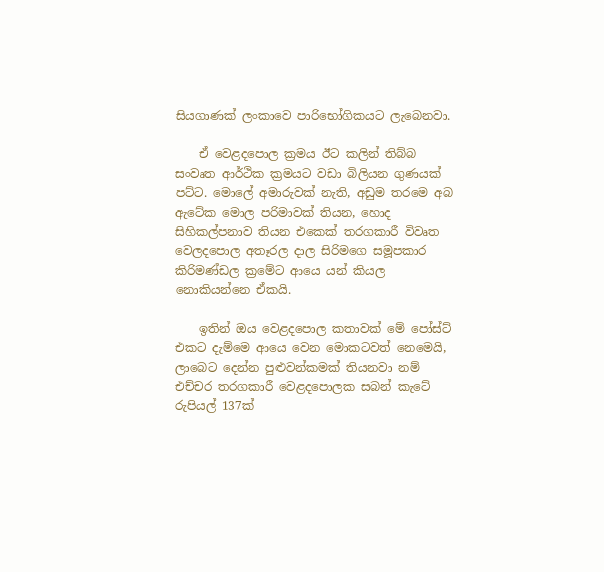සියගාණක් ලංකාවෙ පාරිභෝගිකයට ලැබෙනවා.

    ඒ වෙළදපොල ක්‍රමය ඊට කලින් තිබ්බ සංවෘත ආර්ථික ක්‍රමයට වඩා බිලියන ගුණයක් පට්ට. මොලේ අමාරුවක් නැති, අඩුම තරමෙ අබ ඇටේක මොල පරිමාවක් තියන, හොද සිහිකල්පනාව තියන එකෙක් තරගකාරී විවෘත වෙලදපොල අතෑරල දාල සිරිමගෙ සමූපකාර කිරිමණ්ඩල ක්‍රමේට ආයෙ යන් කියල නොකියන්නෙ ඒකයි.

    ඉතින් ඔය වෙළදපොල කතාවක් මේ පෝස්ට් එකට දැම්මෙ ආයෙ වෙන මොකටවත් නෙමෙයි, ලාබෙට දෙන්න පුළුවන්කමක් තියනවා නම් එච්චර තරගකාරී වෙළදපොලක සබන් කැටේ රුපියල් 137ක්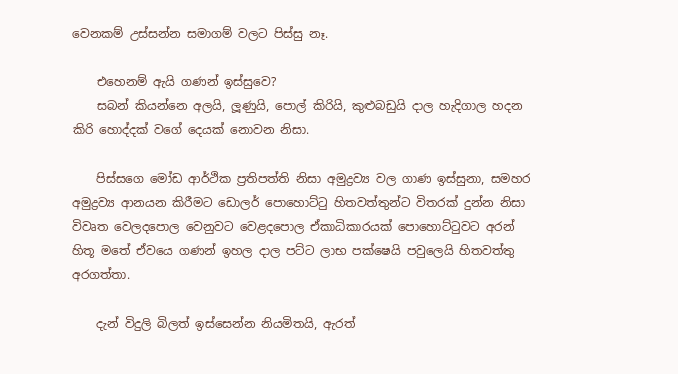වෙනකම් උස්සන්න සමාගම් වලට පිස්සු නෑ.

    එහෙනම් ඇයි ගණන් ඉස්සුවෙ?
    සබන් කියන්නෙ අලයි, ලූණුයි, පොල් කිරියි, කුළුබඩුයි දාල හැදිගාල හදන කිරි හොද්දක් වගේ දෙයක් නොවන නිසා.

    පිස්සගෙ මෝඩ ආර්ථික ප්‍රතිපත්ති නිසා අමුද්‍රව්‍ය වල ගාණ ඉස්සුනා, සමහර අමුද්‍රව්‍ය ආනයන කිරීමට ඩොලර් පොහොට්ටු හිතවත්තුන්ට විතරක් දුන්න නිසා විවෘත වෙලදපොල වෙනුවට වෙළදපොල ඒකාධිකාරයක් පොහොට්ටුවට අරන් හිතූ මතේ ඒවයෙ ගණන් ඉහල දාල පට්ට ලාභ පක්ෂෙයි පවුලෙයි හිතවත්තු අරගත්තා.

    දැන් විදුලි බිලත් ඉස්සෙන්න නියමිතයි, ඇරත්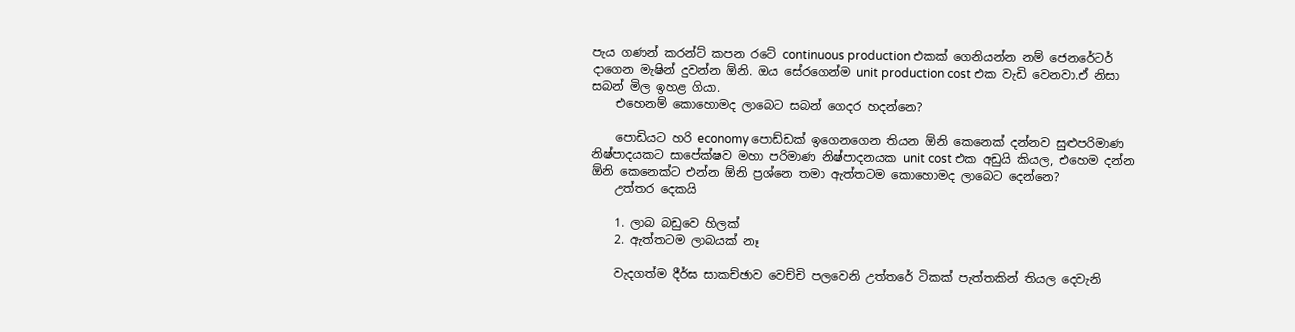පැය ගණන් කරන්ට් කපන රටේ continuous production එකක් ගෙනියන්න නම් ජෙනරේටර් දාගෙන මැෂින් දුවන්න ඕනි. ඔය සේරගෙන්ම unit production cost එක වැඩි වෙනවා.ඒ නිසා සබන් මිල ඉහළ ගියා.
    එහෙනම් කොහොමද ලාබෙට සබන් ගෙදර හදන්නෙ?

    පොඩියට හරි economy පොඩ්ඩක් ඉගෙනගෙන තියන ඕනි කෙනෙක් දන්නව සුළුපරිමාණ නිෂ්පාදයකට සාපේක්ෂව මහා පරිමාණ නිෂ්පාදනයක unit cost එක අඩුයි කියල, එහෙම දන්න ඕනි කෙනෙක්ට එන්න ඕනි ප්‍රශ්නෙ තමා ඇත්තටම කොහොමද ලාබෙට දෙන්නෙ?
    උත්තර දෙකයි

    1. ලාබ බඩුවෙ හිලක්
    2. ඇත්තටම ලාබයක් නෑ

    වැදගත්ම දීර්ඝ සාකච්ඡාව වෙච්චි පලවෙනි උත්තරේ ටිකක් පැත්තකින් තියල දෙවැනි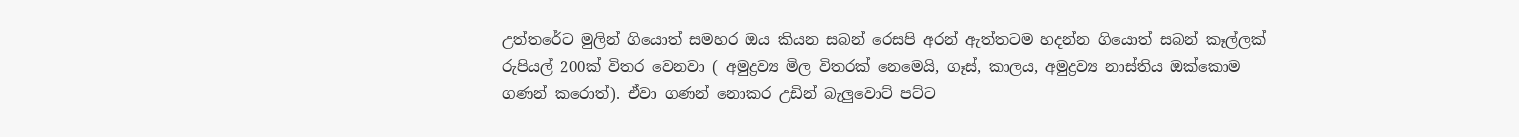උත්තරේට මුලින් ගියොත් සමහර ඔය කියන සබන් රෙසපි අරන් ඇත්තටම හදන්න ගියොත් සබන් කෑල්ලක් රුපියල් 200ක් විතර වෙනවා ( අමුද්‍රව්‍ය මිල විතරක් නෙමෙයි, ගෑස්, කාලය, අමුද්‍රව්‍ය නාස්තිය ඔක්කොම ගණන් කරොත්). ඒවා ගණන් නොකර උඩින් බැලුවොට් පට්ට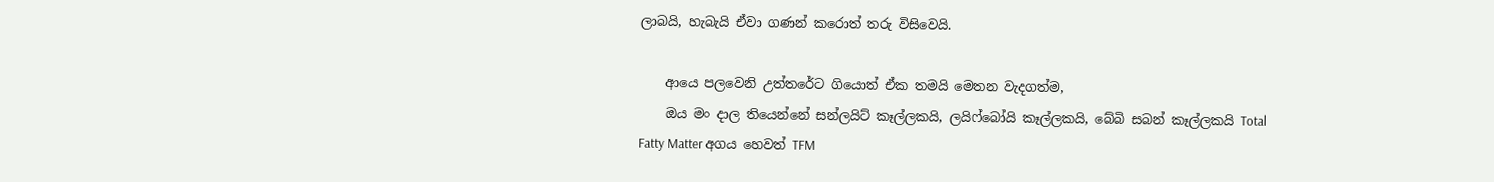ලාබයි, හැබැයි ඒවා ගණන් කරොත් තරු විසිවෙයි.

    ආයෙ පලවෙනි උත්තරේට ගියොත් ඒක තමයි මෙතන වැදගත්ම,
    ඔය මං දාල තියෙන්නේ සන්ලයිට් කෑල්ලකයි, ලයිෆ්බෝයි කෑල්ලකයි, බේබි සබන් කෑල්ලකයි Total Fatty Matter අගය හෙවත් TFM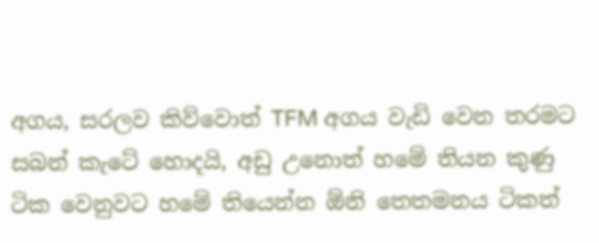අගය, සරලව කිව්වොත් TFM අගය වැඩි වෙන තරමට සබන් කැටේ හොදයි, අඩු උනොත් හමේ තියන කුණු ටික වෙනුවට හමේ තියෙන්න ඕනි තෙතමනය ටිකත්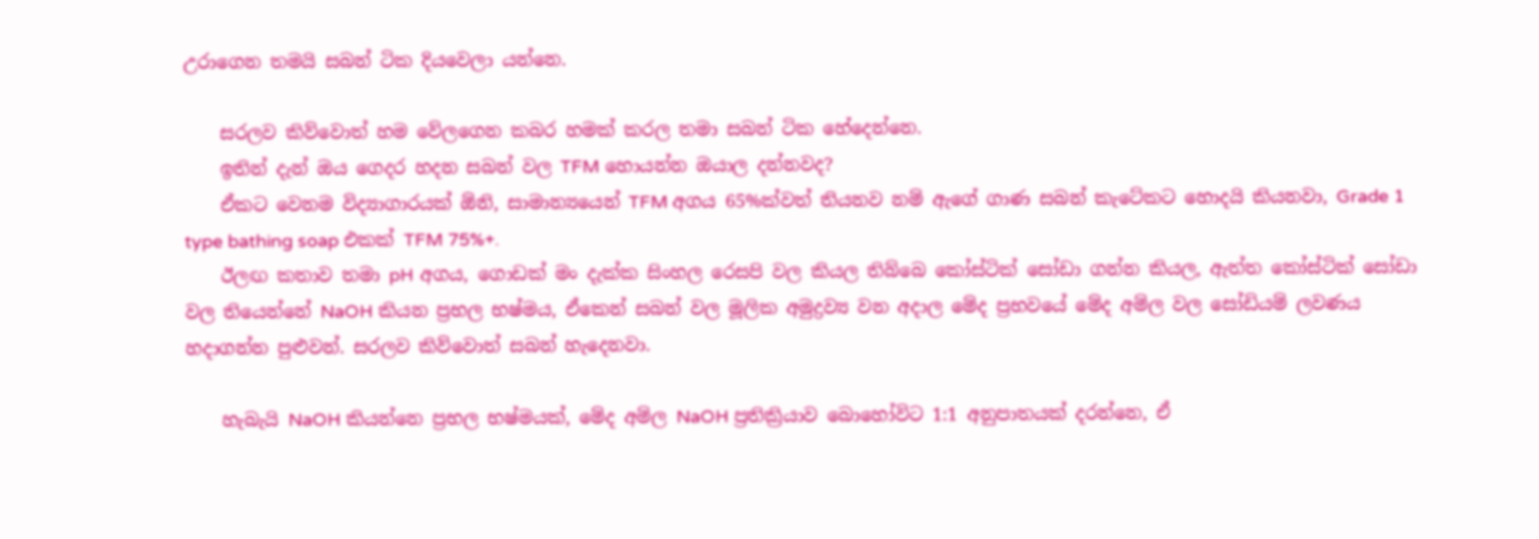උරාගෙන තමයි සබන් ටික දියවෙලා යන්නෙ.

    සරලව කිව්වොත් හම වේලගෙන කබර හමක් කරල තමා සබන් ටික හේදෙන්නෙ.
    ඉතින් දැන් ඔය ගෙදර හදන සබන් වල TFM හොයන්න ඔයාල දන්නවද?
    ඒකට වෙනම විද්‍යාගාරයක් ඕනි, සාමාන්‍යයෙන් TFM අගය 65%ක්වත් තියනව නම් ඇගේ ගාණ සබන් කැටේකට හොදයි කියනවා, Grade 1 type bathing soap එකක් TFM 75%+.
    ඊලඟ කතාව තමා pH අගය, ගොඩක් මං දැක්ක සිංහල රෙසපි වල කියල තිබ්බෙ කෝස්ටික් සෝඩා ගන්න කියල, ඇත්ත කෝස්ටික් සෝඩා වල තියෙන්නේ NaOH කියන ප්‍රභල භෂ්මය, ඒකෙන් සබන් වල මූලික අමුද්‍රව්‍ය වන අදාල මේද ප්‍රභවයේ මේද අම්ල වල සෝඩියම් ලවණය හදාගන්න පුළුවන්. සරලව කිව්වොත් සබන් හැදෙනවා.

    හැබැයි NaOH කියන්නෙ ප්‍රභල භෂ්මයක්, මේද අම්ල NaOH ප්‍රතික්‍රියාව බොහෝවිට 1:1 අනුපාතයක් දරන්නෙ, ඒ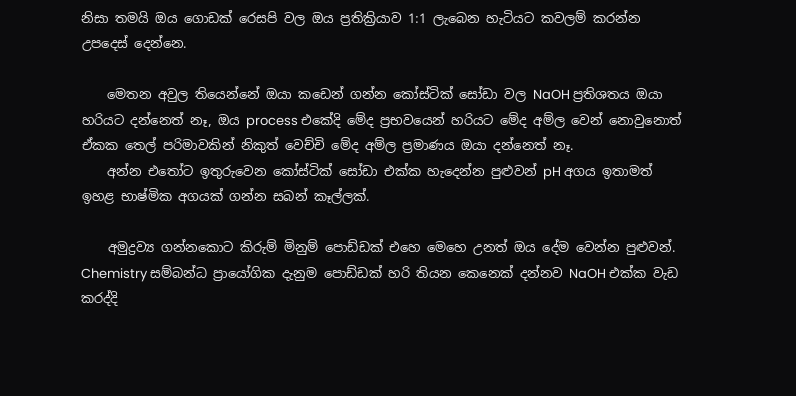නිසා තමයි ඔය ගොඩක් රෙසපි වල ඔය ප්‍රතික්‍රියාව 1:1 ලැබෙන හැටියට කවලම් කරන්න උපදෙස් දෙන්නෙ.

    මෙතන අවුල තියෙන්නේ ඔයා කඩෙන් ගන්න කෝස්ටික් සෝඩා වල NaOH ප්‍රතිශතය ඔයා හරියට දන්නෙත් නෑ, ඔය process එකේදි මේද ප්‍රභවයෙන් හරියට මේද අම්ල වෙන් නොවුනොත් ඒකක තෙල් පරිමාවකින් නිකුත් වෙච්චි මේද අම්ල ප්‍රමාණය ඔයා දන්නෙත් නෑ.
    අන්න එතෝට ඉතුරුවෙන කෝස්ටික් සෝඩා එක්ක හැදෙන්න පුළුවන් pH අගය ඉතාමත් ඉහළ භාෂ්මික අගයක් ගන්න සබන් කෑල්ලක්.

    අමුද්‍රව්‍ය ගන්නකොට කිරුම් මිනුම් පොඩ්ඩක් එහෙ මෙහෙ උනත් ඔය දේම වෙන්න පුළුවන්. Chemistry සම්බන්ධ ප්‍රායෝගික දැනුම පොඩ්ඩක් හරි තියන කෙනෙක් දන්නව NaOH එක්ක වැඩ කරද්දි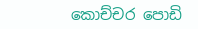කොච්චර පොඩි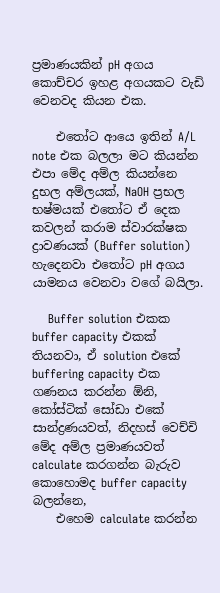ප්‍රමාණයකින් pH අගය කොච්චර ඉහළ අගයකට වැඩි වෙනවද කියන එක.

    එතෝට ආයෙ ඉතින් A/L note එක බලලා මට කියන්න එපා මේද අම්ල කියන්නෙ දුභල අම්ලයක්, NaOH ප්‍රභල භෂ්මයක් එතෝට ඒ දෙක කවලන් කරාම ස්වාරක්ෂක ද්‍රාවණයක් (Buffer solution) හැදෙනවා එතෝට pH අගය යාමනය වෙනවා වගේ බයිලා.

    Buffer solution එකක buffer capacity එකක් තියනවා, ඒ solution එකේ buffering capacity එක ගණනය කරන්න ඕනි, කෝස්ටික් සෝඩා එකේ සාන්ද්‍රණයවත්, නිදහස් වෙච්චි මේද අම්ල ප්‍රමාණයවත් calculate කරගන්න බැරුව කොහොමද buffer capacity බලන්නෙ,
    එහෙම calculate කරන්න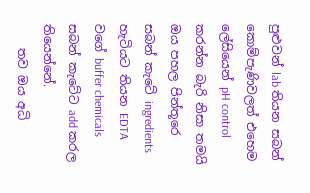පුළුවන් lab තියන සබන් කොම්පැණිවලත් එහෙම ලේසියෙන් pH control කරන්න බැරි නිසා තමයි ඔය පහල පින්තූරෙ සබන් කැටේ ingredients හැටියට තියන EDTA වගේ buffer chemicals සබන් කැටේට add කරල තියෙන්නේ.
    තව ඔය අධි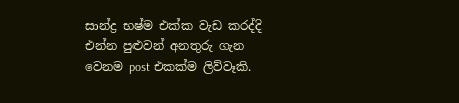සාන්ද්‍ර භෂ්ම එක්ක වැඩ කරද්දි එන්න පුළුවන් අනතුරු ගැන වෙනම post එකක්ම ලිව්වෑකි.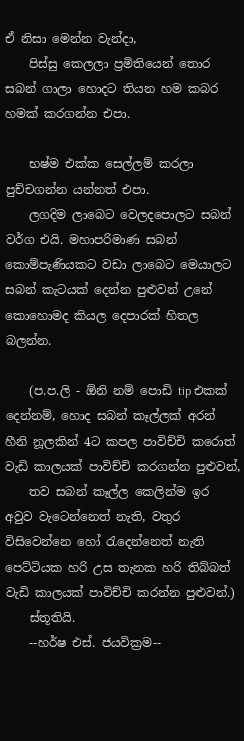ඒ නිසා මෙන්න වැන්දා,
    පිස්සු කෙලලා ප්‍රමිතියෙන් තොර සබන් ගාලා හොදට තියන හම කබර හමක් කරගන්න එපා.

    භෂ්ම එක්ක සෙල්ලම් කරලා පුච්චගන්න යන්නත් එපා.
    ලගදිම ලාබෙට වෙලදපොලට සබන් වර්ග එයි. මහාපරිමාණ සබන් කොම්පැණියකට වඩා ලාබෙට මෙයාලට සබන් කැටයක් දෙන්න පුළුවන් උනේ කොහොමද කියල දෙපාරක් හිතල බලන්න.

    (ප.ප.ලි - ඕනි නම් පොඩි tip එකක් දෙන්නම්, හොද සබන් කෑල්ලක් අරන් හීනි නූලකින් 4ට කපල පාවිච්චි කරොත් වැඩි කාලයක් පාවිච්චි කරගන්න පුළුවන්,
    තව සබන් කෑල්ල කෙලින්ම ඉර අවුව වැටෙන්නෙත් නැති, වතුර විසිවෙන්නෙ හෝ රැදෙන්නෙත් නැති පෙට්ටියක හරි උස තැනක හරි තිබ්බත් වැඩි කාලයක් පාවිච්චි කරන්න පුළුවන්.)
    ස්තූතියි.
    --හර්ෂ එස්. ජයවික්‍රම--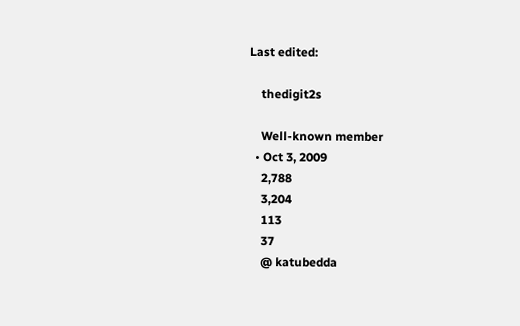Last edited:

    thedigit2s

    Well-known member
  • Oct 3, 2009
    2,788
    3,204
    113
    37
    @ katubedda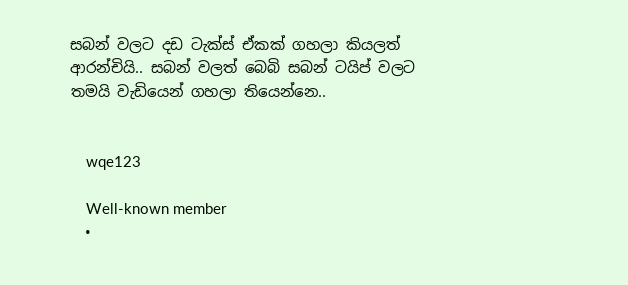සබන් වලට දඩ ටැක්ස් ඒකක් ගහලා කියලත් ආරන්චියි.. සබන් වලත් බෙබි සබන් ටයිප් වලට තමයි වැඩියෙන් ගහලා තිය‌ෙන්න‌ෙ..


    wqe123

    Well-known member
  •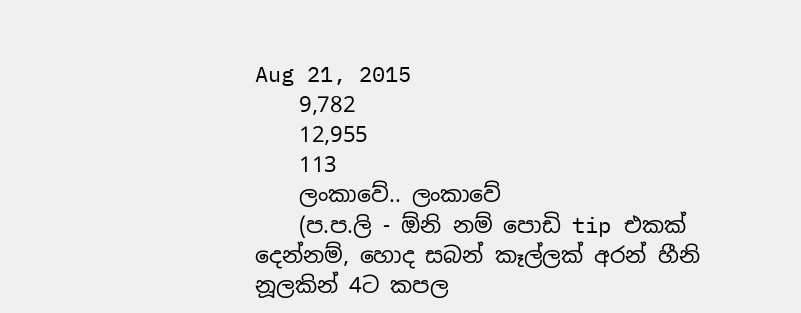Aug 21, 2015
    9,782
    12,955
    113
    ලංකාවේ.. ලංකාවේ
    (ප.ප.ලි - ඕනි නම් පොඩි tip එකක් දෙන්නම්, හොද සබන් කෑල්ලක් අරන් හීනි නූලකින් 4ට කපල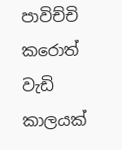පාවිච්චි කරොත් වැඩි කාලයක්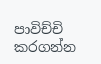පාවිච්චි කරගන්න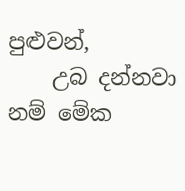පුළුවන්,
    උබ දන්නවා නම් මේක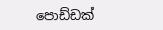පොඩ්ඩක්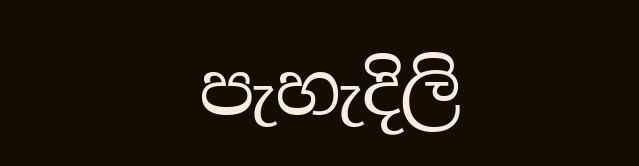පැහැදිලි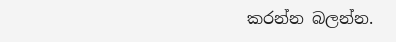කරන්න බලන්න.